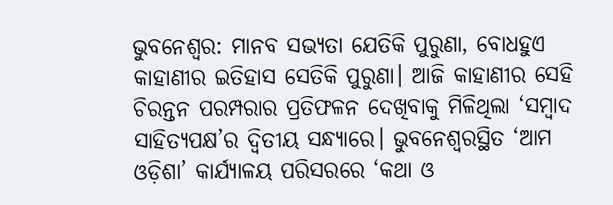ଭୁବନେଶ୍ବର: ମାନବ ସଭ୍ୟତା ଯେତିକି ପୁରୁଣା, ବୋଧହୁଏ କାହାଣୀର ଇତିହାସ ସେତିକି ପୁରୁଣା। ଆଜି କାହାଣୀର ସେହି ଚିରନ୍ତନ ପରମ୍ପରାର ପ୍ରତିଫଳନ ଦେଖିବାକୁ ମିଳିଥିଲା ‘ସମ୍ବାଦ ସାହିତ୍ୟପକ୍ଷ’ର ଦ୍ବିତୀୟ ସନ୍ଧ୍ୟାରେ। ଭୁବନେଶ୍ବରସ୍ଥିତ ‘ଆମ ଓଡ଼ିଶା’ କାର୍ଯ୍ୟାଳୟ ପରିସରରେ ‘କଥା ଓ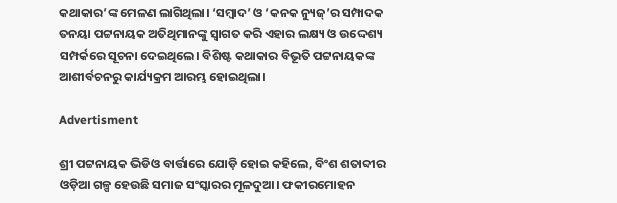କଥାକାର’ଙ୍କ ମେଳଣ ଲାଗିଥିଲା। ‘ସମ୍ବାଦ’ ଓ ‘କନକ ନ୍ୟୁଜ୍‌’ର ସମ୍ପାଦକ ତନୟା ପଟ୍ଟନାୟକ ଅତିଥିମାନଙ୍କୁ ସ୍ବାଗତ କରି ଏହାର ଲକ୍ଷ୍ୟ ଓ ଉଦ୍ଦେଶ୍ୟ ସମ୍ପର୍କରେ ସୂଚନା ଦେଇଥିଲେ। ବିଶିଷ୍ଟ କଥାକାର ବିଭୂତି ପଟ୍ଟନାୟକଙ୍କ ଆଶୀର୍ବଚନରୁ କାର୍ଯ୍ୟକ୍ରମ ଆରମ୍ଭ ହୋଇଥିଲା।

Advertisment

ଶ୍ରୀ ପଟ୍ଟନାୟକ ଭିଡିଓ ବାର୍ତ୍ତାରେ ଯୋଡ଼ି ହୋଇ କହିଲେ, ବିଂଶ ଶତାବ୍ଦୀର ଓଡ଼ିଆ ଗଳ୍ପ ହେଉଛି ସମାଜ ସଂସ୍କାରର ମୂଳଦୁଆ। ଫକୀରମୋହନ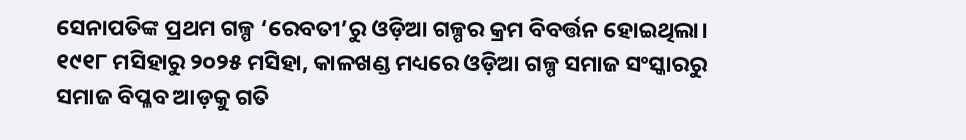ସେନାପତିଙ୍କ ପ୍ରଥମ ଗଳ୍ପ ‘ରେବତୀ’ରୁ ଓଡ଼ିଆ ଗଳ୍ପର କ୍ରମ ବିବର୍ତ୍ତନ ହୋଇଥିଲା। ୧୯୧୮ ମସିହାରୁ ୨୦୨୫ ମସିହା, କାଳଖଣ୍ଡ ମଧ୍ୟରେ ଓଡ଼ିଆ ଗଳ୍ପ ସମାଜ ସଂସ୍କାରରୁ ସମାଜ ବିପ୍ଳବ ଆଡ଼କୁ ଗତି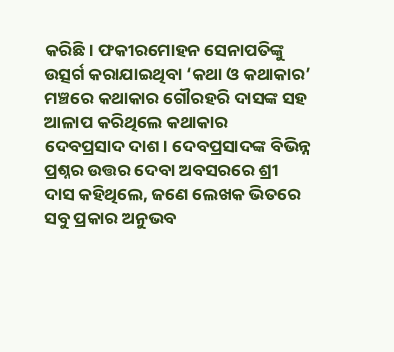କରିଛି। ଫକୀରମୋହନ ସେନାପତିଙ୍କୁ ଉତ୍ସର୍ଗ କରାଯାଇଥିବା ‘କଥା ଓ କଥାକାର’ ମଞ୍ଚରେ କଥାକାର ଗୌରହରି ଦାସଙ୍କ ସହ ଆଳାପ କରିଥିଲେ କଥାକାର ଦେବପ୍ରସାଦ ଦାଶ। ଦେବପ୍ରସାଦଙ୍କ ବିଭିନ୍ନ ପ୍ରଶ୍ନର ଉତ୍ତର ଦେବା ଅବସରରେ ଶ୍ରୀ ଦାସ କହିଥିଲେ, ଜଣେ ଲେଖକ ଭିତରେ ସବୁ ପ୍ରକାର ଅନୁଭବ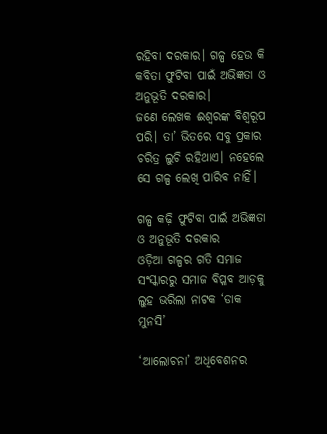ରହିବା ଦରକାର। ଗଳ୍ପ ହେଉ କି କବିତା ଫୁଟିବା ପାଇଁ ଅଭିଜ୍ଞତା ଓ ଅନୁଭୂତି ଦରକାର। ଜଣେ ‌ଲେଖକ ଈଶ୍ବରଙ୍କ ବିଶ୍ବରୂପ ପରି। ତା’ ଭିତରେ ସବୁ ପ୍ରକାର ଚରିତ୍ର ଲୁଚି ରହିଥାଏ। ନହେଲେ ସେ ଗଳ୍ପ ଲେଖି ପାରିବ ନାହିଁ।

ଗଳ୍ପ କଢ଼ି ଫୁଟିବା ପାଇଁ ଅଭିଜ୍ଞତା ଓ ଅନୁଭୂତି ଦରକାର
ଓଡ଼ିଆ ଗଳ୍ପର ଗତି ସମାଜ ସଂସ୍କାରରୁ ସମାଜ ବିପ୍ଳବ ଆଡ଼କୁ
ଲୁହ ଭରିଲା ନାଟକ ‘ଡାକ ମୁନସି’

‘ଆଲୋଚନା’ ଅଧିବେଶନର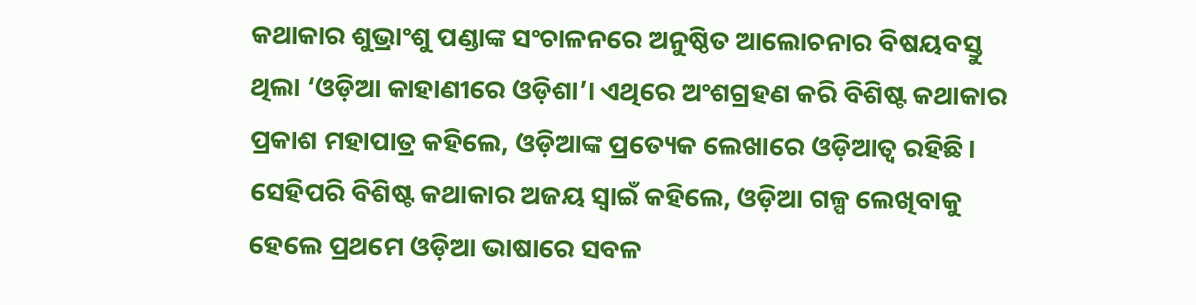କଥାକାର ଶୁଭ୍ରାଂଶୁ ପଣ୍ଡାଙ୍କ ସଂଚାଳ‌ନରେ ଅନୁଷ୍ଠିତ ଆଲୋଚନାର ବିଷୟବସ୍ତୁ ଥିଲା ‘ଓଡ଼ିଆ କାହାଣୀରେ ଓଡ଼ିଶା’। ଏଥିରେ ଅଂଶଗ୍ରହଣ କରି ବିଶିଷ୍ଟ କଥାକାର ପ୍ରକାଶ ମହାପାତ୍ର କହିଲେ, ଓଡ଼ିଆଙ୍କ ପ୍ରତ୍ୟେକ ଲେଖାରେ ଓଡ଼ିଆତ୍ବ ରହିଛି। ସେହିପରି ବିଶିଷ୍ଟ କଥାକାର ଅଜୟ ସ୍ବାଇଁ କହିଲେ, ଓଡ଼ିଆ ଗଳ୍ପ ଲେଖିବାକୁ ହେଲେ ପ୍ର‌ଥମେ ଓଡ଼ିଆ ଭାଷାରେ ସବଳ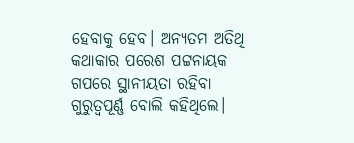ହେବାକୁ ହେବ। ଅନ୍ୟତମ ଅତିଥି କଥାକାର ପରେଶ ପଟ୍ଟନାୟକ ଗପରେ ସ୍ଥାନୀୟତା ରହିବା ଗୁରୁତ୍ବପୂର୍ଣ୍ଣ ବୋଲି କହିଥିଲେ।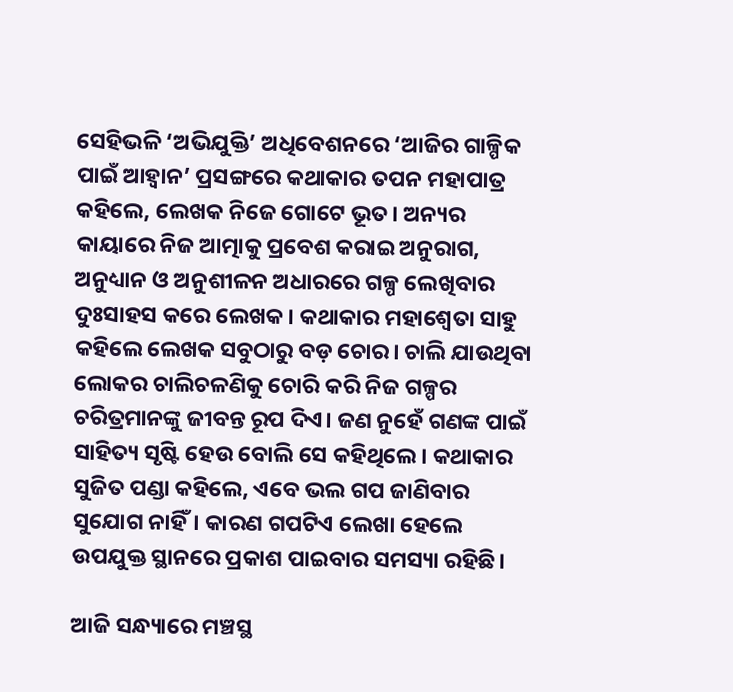ସେହିଭଳି ‘ଅଭିଯୁକ୍ତି’ ଅଧିବେଶନରେ ‘ଆଜିର ଗାଳ୍ପିକ ପାଇଁ ଆହ୍ବାନ’ ପ୍ରସଙ୍ଗରେ କଥାକାର ତପନ ମହାପାତ୍ର କହିଲେ, ଲେଖକ ନିଜେ ଗୋଟେ ଭୂତ। ଅନ୍ୟର କାୟାରେ ନିଜ ଆତ୍ମାକୁ ପ୍ରବେଶ କରାଇ ଅନୁରାଗ, ଅନୁଧ୍ୟାନ ଓ ଅନୁଶୀଳନ ଅଧାରରେ ଗଳ୍ପ ଲେଖିବାର ଦୁଃସାହସ କରେ ଲେଖକ। କଥାକାର ମହାଶ୍ବେତା ସାହୁ କହିଲେ ଲେଖକ ସବୁଠାରୁ ବଡ଼ ଚୋର। ଚାଲି ଯାଉଥିବା ଲୋକର ଚାଲିଚଳଣିକୁ ଚୋରି କରି ନିଜ ଗଳ୍ପର ଚରିତ୍ରମାନଙ୍କୁ ଜୀବନ୍ତ ରୂପ‌ ଦିଏ। ଜଣ ନୁହେଁ ଗଣଙ୍କ ପାଇଁ ସାହିତ୍ୟ ସୃଷ୍ଟି ହେଉ ବୋଲି ସେ କହିଥିଲେ। କଥାକାର ସୁଜିତ ପଣ୍ଡା କହିଲେ, ଏବେ ଭଲ ଗପ ଜାଣିବାର ସୁଯୋଗ ନାହିଁ। କାରଣ ଗପଟିଏ ଲେଖା ହେଲେ ଉପଯୁକ୍ତ ସ୍ଥାନରେ ପ୍ରକାଶ ପାଇବାର ସମସ୍ୟା ରହିଛି।

ଆଜି ସନ୍ଧ୍ୟାରେ ମଞ୍ଚସ୍ଥ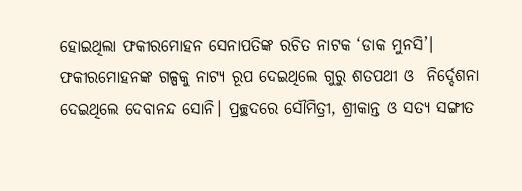ହୋଇଥିଲା ଫକୀରମୋହନ ସେନାପତିଙ୍କ ରଚିତ ନାଟକ ‘ଡାକ ମୁନସି’। ଫକୀରମୋହନଙ୍କ ଗଳ୍ପକୁ ନାଟ୍ୟ ରୂପ ଦେଇଥିଲେ ଗୁରୁ ଶତପଥୀ ଓ  ନିର୍ଦ୍ଦେଶନା ଦେଇଥିଲେ ଦେବାନନ୍ଦ ସୋନି। ପ୍ରଚ୍ଛଦରେ ସୌମିତ୍ରୀ, ଶ୍ରୀକାନ୍ତ ଓ ସତ୍ୟ ସଙ୍ଗୀତ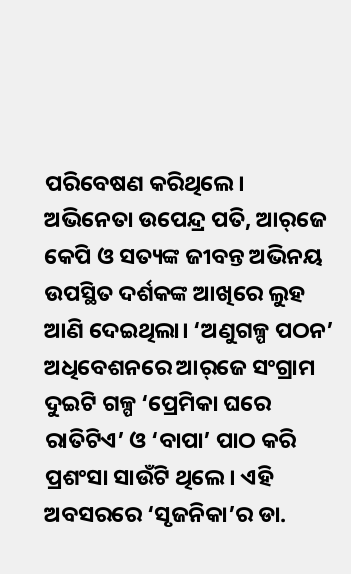ପରିବେଷଣ କରିଥିଲେ। ଅଭିନେତା ଉପେନ୍ଦ୍ର ପତି, ଆର୍‌ଜେ କେପି ଓ ସତ୍ୟଙ୍କ ଜୀବନ୍ତ ଅଭିନୟ ଉପସ୍ଥିତ ଦର୍ଶକଙ୍କ ଆଖିରେ ଲୁହ ଆଣି ଦେଇଥିଲା। ‘ଅଣୁଗଳ୍ପ ପଠନ’ ଅଧିବେଶନରେ ଆର୍‌ଜେ ସଂଗ୍ରାମ ଦୁଇଟି ଗଳ୍ପ ‘ପ୍ରେମିକା ଘରେ ରାତିଟିଏ’ ଓ ‘ବାପା’ ପାଠ କରି ପ୍ରଶଂସା ସାଉଁଟି ଥିଲେ। ଏହି ଅବସରରେ ‘ସୃଜନିକା’ର ଡା.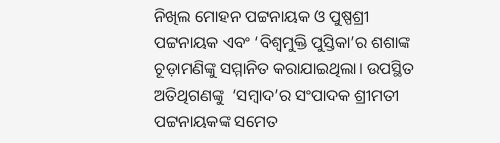ନିଖିଲ ମୋହନ ପଟ୍ଟନାୟକ ଓ ପୁଷ୍ପଶ୍ରୀ ପଟ୍ଟନାୟକ ଏବଂ ‘ବିଶ୍ବମୁକ୍ତି ପୁସ୍ତିକା’ର ଶଶାଙ୍କ ଚୂଡ଼ାମଣିଙ୍କୁ ସମ୍ମାନିତ କରାଯାଇଥିଲା। ଉପସ୍ଥିତ ଅତିଥିଗଣଙ୍କୁ  ‘ସମ୍ବାଦ’ର ସଂପାଦକ ଶ୍ରୀମତୀ ପଟ୍ଟନାୟକଙ୍କ ସମେତ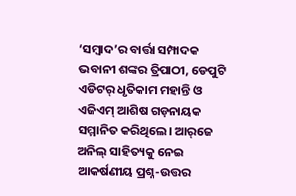‘ସମ୍ବାଦ’ର ବାର୍ତ୍ତା ସମ୍ପାଦକ ଭବାନୀ ଶଙ୍କର ତ୍ରିପାଠୀ, ଡେପୁଟି ଏଡିଟର୍‌ ଧୃତିକାମ ମହାନ୍ତି ଓ ଏଜିଏମ୍‌ ଆଶିଷ ଗଡ଼ନାୟକ ସମ୍ମାନିତ କରିଥିଲେ। ଆର୍‌ଜେ ଅନିଲ୍‌ ସାହିତ୍ୟକୁ ନେଇ ଆକର୍ଷଣୀୟ ପ୍ର‌ଶ୍ନ-ଉତ୍ତର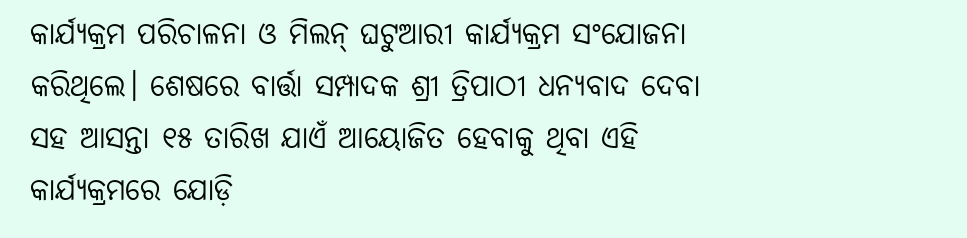କାର୍ଯ୍ୟକ୍ରମ ପରିଚାଳନା ଓ ମିଲନ୍‌ ଘଟୁଆରୀ କାର୍ଯ୍ୟକ୍ରମ ସଂଯୋଜନା କରିଥିଲେ। ଶେଷରେ ବାର୍ତ୍ତା ସମ୍ପାଦକ ଶ୍ରୀ ତ୍ରିପାଠୀ ଧନ୍ୟବାଦ ଦେବା ସହ ଆସନ୍ତା ୧୫ ତାରିଖ ଯାଏଁ ଆୟୋଜିତ ହେବାକୁ ଥିବା ଏହି କାର୍ଯ୍ୟକ୍ରମରେ ଯୋଡ଼ି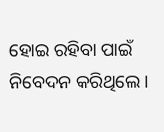ହୋଇ ରହିବା ପାଇଁ ନିବେଦନ କରିଥିଲେ।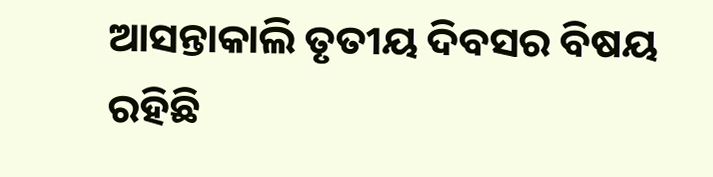ଆସନ୍ତାକାଲି ତୃତୀୟ ଦିବସର ବିଷୟ ରହିଛି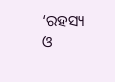‘ରହସ୍ୟ ଓ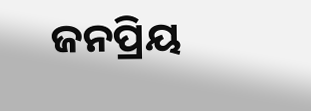ଜନପ୍ରିୟ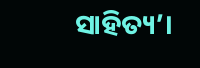ସାହିତ୍ୟ’।